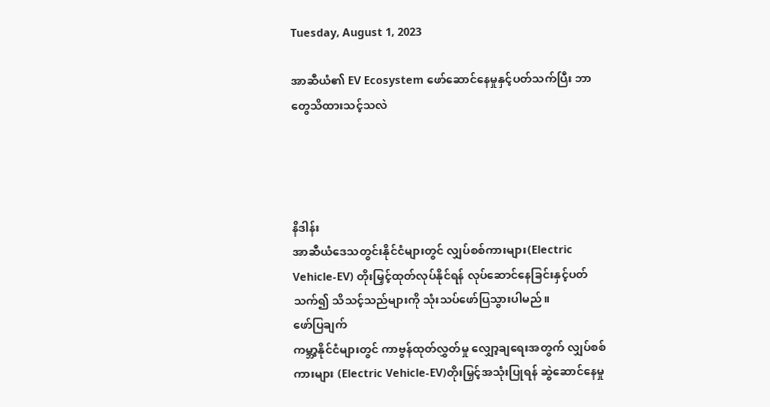Tuesday, August 1, 2023

အာဆီယံ၏ EV Ecosystem ဖော်ဆောင်နေမှုနှင့်ပတ်သက်ပြီး ဘာတွေသိထားသင့်သလဲ




နိဒါန်း
အာဆီယံဒေသတွင်းနိုင်ငံများတွင် လျှပ်စစ်ကားများ(Electric Vehicle-EV) တိုးမြှင့်ထုတ်လုပ်နိုင်ရန် လုပ်ဆောင်နေခြင်းနှင့်ပတ်သက်၍ သိသင့်သည်များကို သုံးသပ်ဖော်ပြသွားပါမည်။
ဖော်ပြချက်
ကမ္ဘာ့နိုင်ငံများတွင် ကာဗွန်ထုတ်လွှတ်မှု လျှော့ချရေးအတွက် လျှပ်စစ်ကားများ (Electric Vehicle-EV)တိုးမြှင့်အသုံးပြုရန် ဆွဲဆောင်နေမှု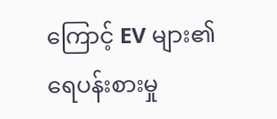ကြောင့် EV များ၏ ရေပန်းစားမှု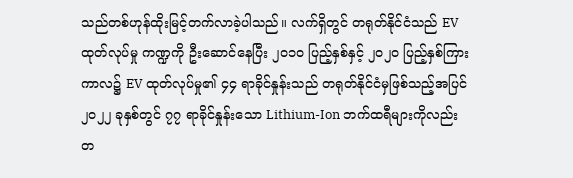သည်တစ်ဟုန်ထိုးမြင့်တက်လာခဲ့ပါသည်။ လက်ရှိတွင် တရုတ်နိုင်ငံသည် EV ထုတ်လုပ်မှု ကဏ္ဍကို ဦးဆောင်နေပြီး ၂၀၁၀ ပြည့်နှစ်နှင့် ၂၀၂၀ ပြည့်နှစ်ကြားကာလ၌ EV ထုတ်လုပ်မှု၏ ၄၄ ရာခိုင်နှုန်းသည် တရုတ်နိုင်ငံမှဖြစ်သည့်အပြင် ၂၀၂၂ ခုနှစ်တွင် ၇၇ ရာခိုင်နှုန်းသော Lithium-Ion ဘက်ထရီများကိုလည်း တ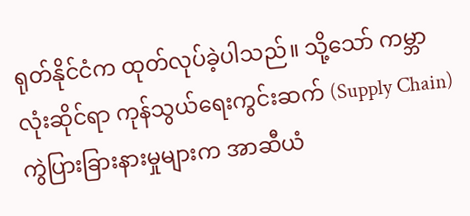ရုတ်နိုင်ငံက ထုတ်လုပ်ခဲ့ပါသည်။ သို့သော် ကမ္ဘာလုံးဆိုင်ရာ ကုန်သွယ်ရေးကွင်းဆက် (Supply Chain) ကွဲပြားခြားနားမှုများက အာဆီယံ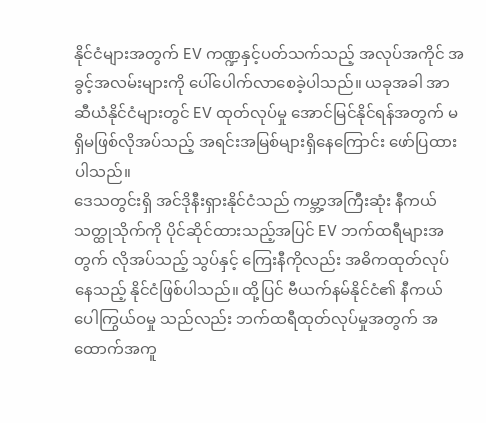နိုင်ငံများအတွက် EV ကဏ္ဍနှင့်ပတ်သက်သည့် အလုပ်အကိုင် အခွင့်အလမ်းများကို ပေါ်ပေါက်လာစေခဲ့ပါသည်။ ယခုအခါ အာဆီယံနိုင်ငံများတွင် EV ထုတ်လုပ်မှု အောင်မြင်နိုင်ရန်အတွက် မရှိမဖြစ်လိုအပ်သည့် အရင်းအမြစ်များရှိနေကြောင်း ဖော်ပြထား ပါသည်။
ဒေသတွင်းရှိ အင်ဒိုနီးရှားနိုင်ငံသည် ကမ္ဘာ့အကြီးဆုံး နီကယ်သတ္ထုသိုက်ကို ပိုင်ဆိုင်ထားသည့်အပြင် EV ဘက်ထရီများအတွက် လိုအပ်သည့် သွပ်နှင့် ကြေးနီကိုလည်း အဓိကထုတ်လုပ်နေသည့် နိုင်ငံဖြစ်ပါသည်။ ထို့ပြင် ဗီယက်နမ်နိုင်ငံ၏ နီကယ်ပေါကြွယ်ဝမှု သည်လည်း ဘက်ထရီထုတ်လုပ်မှုအတွက် အထောက်အကူ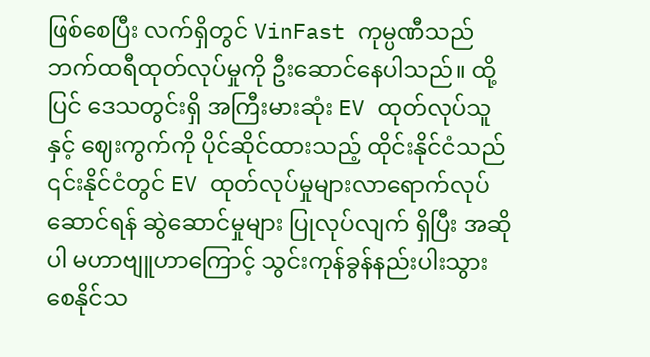ဖြစ်စေပြီး လက်ရှိတွင် VinFast ကုမ္ပဏီသည် ဘက်ထရီထုတ်လုပ်မှုကို ဦးဆောင်နေပါသည်။ ထို့ပြင် ဒေသတွင်းရှိ အကြီးမားဆုံး EV ထုတ်လုပ်သူနှင့် ဈေးကွက်ကို ပိုင်ဆိုင်ထားသည့် ထိုင်းနိုင်ငံသည် ၎င်းနိုင်ငံတွင် EV ထုတ်လုပ်မှုများလာရောက်လုပ်ဆောင်ရန် ဆွဲဆောင်မှုများ ပြုလုပ်လျက် ရှိပြီး အဆိုပါ မဟာဗျူဟာကြောင့် သွင်းကုန်ခွန်နည်းပါးသွားစေနိုင်သ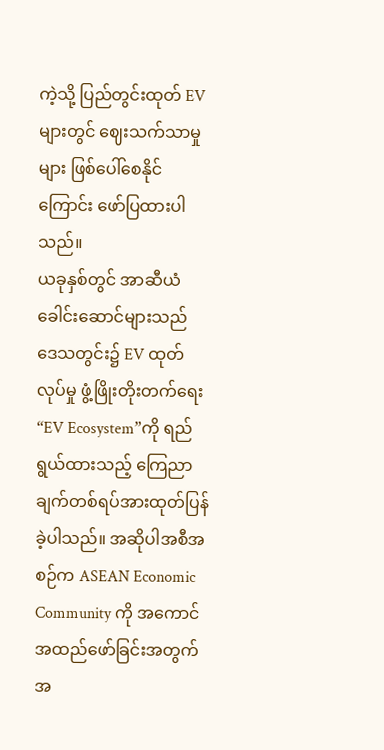ကဲ့သို့ ပြည်တွင်းထုတ် EV များတွင် ဈေးသက်သာမှုများ ဖြစ်ပေါ်စေနိုင်ကြောင်း ဖော်ပြထားပါသည်။
ယခုနှစ်တွင် အာဆီယံခေါင်းဆောင်များသည် ဒေသတွင်း၌ EV ထုတ်လုပ်မှု ဖွံ့ဖြိုးတိုးတက်ရေး“EV Ecosystem”ကို ရည်ရွယ်ထားသည့် ကြေညာချက်တစ်ရပ်အားထုတ်ပြန်ခဲ့ပါသည်။ အဆိုပါအစီအစဉ်က ASEAN Economic Community ကို အကောင်အထည်ဖော်ခြင်းအတွက် အ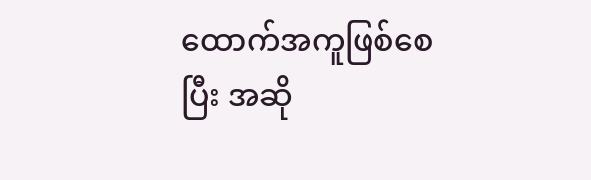ထောက်အကူဖြစ်စေပြီး အဆို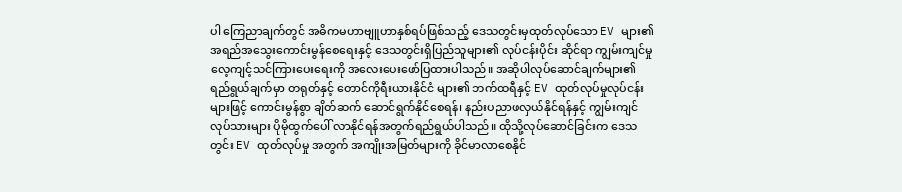ပါ ကြေညာချက်တွင် အဓိကမဟာဗျူဟာနှစ်ရပ်ဖြစ်သည့် ဒေသတွင်းမှထုတ်လုပ်သော EV များ၏ အရည်အသွေးကောင်းမွန်စေရေးနှင့် ဒေသတွင်းရှိပြည်သူများ၏ လုပ်ငန်းပိုင်း ဆိုင်ရာ ကျွမ်းကျင်မှုလေ့ကျင့်သင်ကြားပေးရေးကို အလေးပေးဖော်ပြထားပါသည်။ အဆိုပါလုပ်ဆောင်ချက်များ၏ ရည်ရွယ်ချက်မှာ တရုတ်နှင့် တောင်ကိုရီးယားနိုင်ငံ များ၏ ဘက်ထရီနှင့် EV ထုတ်လုပ်မှုလုပ်ငန်းများဖြင့် ကောင်းမွန်စွာ ချိတ်ဆက် ဆောင်ရွက်နိုင်စေရန်၊ နည်းပညာဖလှယ်နိုင်ရန်နှင့် ကျွမ်းကျင်လုပ်သားများ ပိုမိုထွက်ပေါ် လာနိုင်ရန်အတွက်ရည်ရွယ်ပါသည်။ ထိုသို့လုပ်ဆောင်ခြင်းက ဒေသတွင်း EV ထုတ်လုပ်မှု အတွက် အကျိုးအမြတ်များကို ခိုင်မာလာစေနိုင်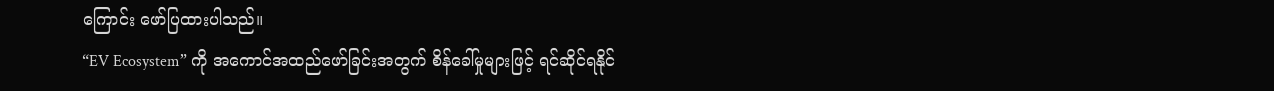ကြောင်း ဖော်ပြထားပါသည်။
“EV Ecosystem” ကို အကောင်အထည်ဖော်ခြင်းအတွက် စိန်ခေါ်မှုများဖြင့် ရင်ဆိုင်ရနိုင်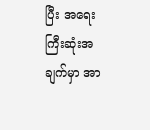ပြီး အရေးကြီးဆုံးအချက်မှာ အာ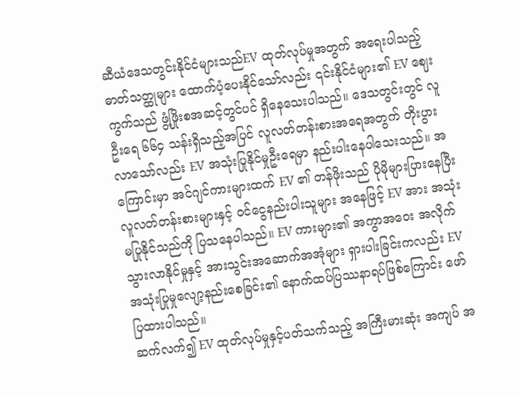ဆီယံဒေသတွင်းနိုင်ငံများသည်EV ထုတ်လုပ်မှုအတွက် အရေးပါသည့် ဓာတ်သတ္ထုများ ထောက်ပံ့ပေးနိုင်သော်လည်း ၎င်းနိုင်ငံများ၏ EV ဈေးကွက်သည် ဖွံ့ဖြိုးစအဆင့်တွင်ပင် ရှိနေသေးပါသည်။ ဒေသတွင်းတွင် လူဦးရေ ၆၆၄ သန်းရှိသည့်အပြင် လူလတ်တန်းစားအရေအတွက် တိုးပွားလာသော်လည်း EV အသုံးပြုနိုင်မှုဦးရေမှာ နည်းပါးနေပါသေးသည်။ အကြောင်းမှာ အင်ဂျင်ကားများထက် EV ၏ တန်ဖိုးသည် ပိုမိုများပြားနေပြီး လူလတ်တန်းစားများနှင့် ဝင်ငွေနည်းပါးသူများ အနေဖြင့် EV အား အသုံးမပြုနိုင်သည်ကို ပြသနေပါသည်။ EV ကားများ၏ အကွာအဝေး အလိုက် သွားလာနိုင်မှုနှင့် အားသွင်းအဆောက်အအုံများ ရှားပါးခြင်းကလည်း EV အသုံးပြုမှုလျော့နည်းစေခြင်း၏ နောက်ထပ်ပြဿနာရပ်ဖြစ်ကြောင်း ဖော်ပြထားပါသည်။
ဆက်လက်၍ EV ထုတ်လုပ်မှုနှင့်ပတ်သက်သည့် အကြီးမားဆုံး အကျပ် အ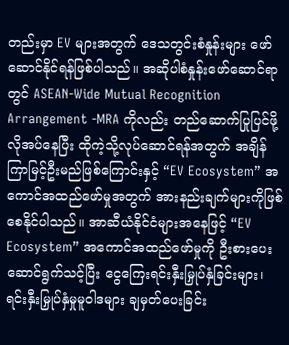တည်းမှာ EV များအတွက် ဒေသတွင်းစံနှုန်းများ ဖော်ဆောင်နိုင်ရန်ဖြစ်ပါသည်။ အဆိုပါစံနှုန်းဖော်ဆောင်ရာတွင် ASEAN-Wide Mutual Recognition Arrangement -MRA ကိုလည်း တည်ဆောက်ပြုပြင်ဖို့ လိုအပ်နေပြီး ထိုကဲ့သို့လုပ်ဆောင်ရန်အတွက် အချိန်ကြာမြင့်ဦးမည်ဖြစ်ကြောင်းနှင့် “EV Ecosystem” အကောင်အထည်ဖော်မှုအတွက် အားနည်းချက်များကိုဖြစ်စေနိုင်ပါသည်။ အာဆီယံနိုင်ငံများအနေဖြင့် “EV Ecosystem” အကောင်အထည်ဖော်မှုကို ဦးစားပေးဆောင်ရွက်သင့်ပြီး ငွေကြေးရင်းနှီးမြှုပ်နှံခြင်းများ၊ ရင်းနှီးမြှုပ်နှံမှုမူဝါဒများ ချမှတ်ပေးခြင်း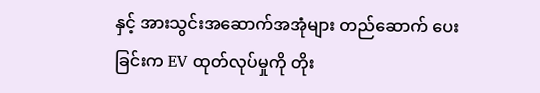နှင့် အားသွင်းအဆောက်အအုံများ တည်ဆောက် ပေးခြင်းက EV ထုတ်လုပ်မှုကို တိုး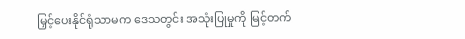မြှင့်ပေးနိုင်ရုံသာမက ဒေသတွင်း အသုံးပြုမှုကို မြင့်တက်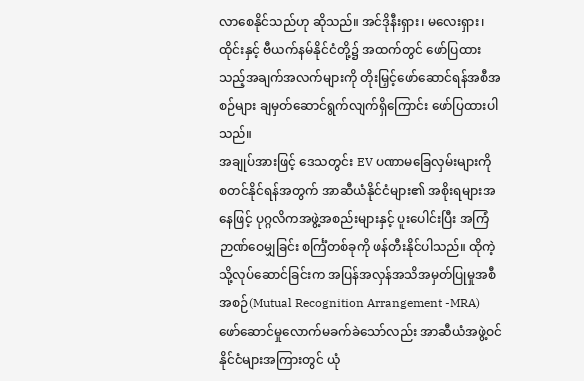လာစေနိုင်သည်ဟု ဆိုသည်။ အင်ဒိုနီးရှား၊ မလေးရှား၊ ထိုင်းနှင့် ဗီယက်နမ်နိုင်ငံတို့၌ အထက်တွင် ဖော်ပြထားသည့်အချက်အလက်များကို တိုးမြှင့်ဖော်ဆောင်ရန်အစီအစဉ်များ ချမှတ်ဆောင်ရွက်လျက်ရှိကြောင်း ဖော်ပြထားပါသည်။
အချုပ်အားဖြင့် ဒေသတွင်း EV ပဏာမခြေလှမ်းများကို စတင်နိုင်ရန်အတွက် အာဆီယံနိုင်ငံများ၏ အစိုးရများအနေဖြင့် ပုဂ္ဂလိကအဖွဲ့အစည်းများနှင့် ပူးပေါင်းပြီး အကြံဉာဏ်ဝေမျှခြင်း စင်္ကြံတစ်ခုကို ဖန်တီးနိုင်ပါသည်။ ထိုကဲ့သို့လုပ်ဆောင်ခြင်းက အပြန်အလှန်အသိအမှတ်ပြုမှုအစီအစဉ်(Mutual Recognition Arrangement -MRA) ဖော်ဆောင်မှုလောက်မခက်ခဲသော်လည်း အာဆီယံအဖွဲ့ဝင်နိုင်ငံများအကြားတွင် ယုံ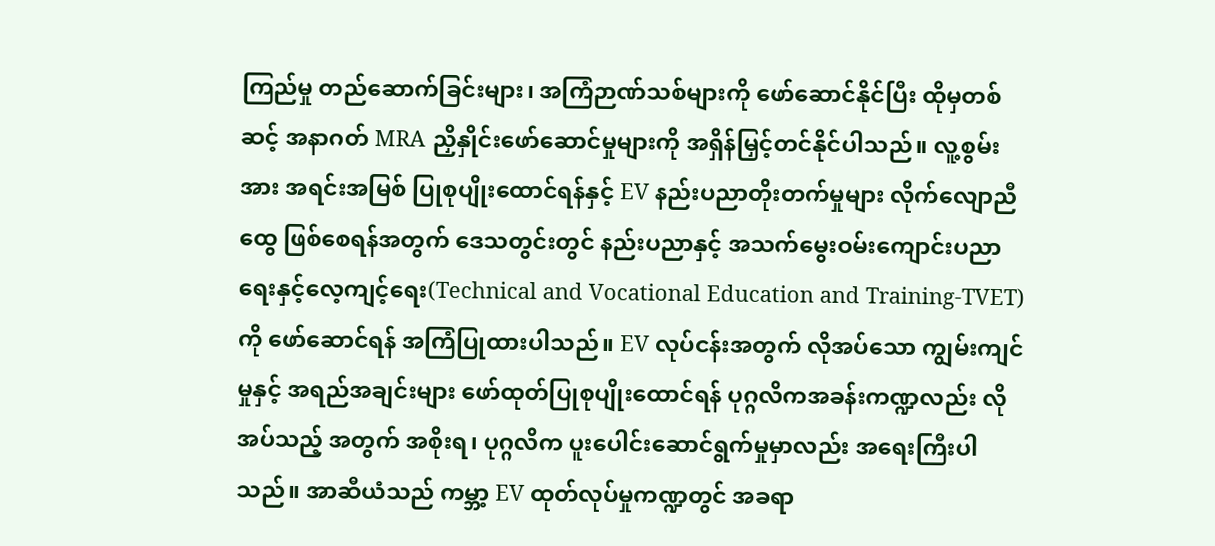ကြည်မှု တည်ဆောက်ခြင်းများ၊ အကြံဉာဏ်သစ်များကို ဖော်ဆောင်နိုင်ပြီး ထိုမှတစ်ဆင့် အနာဂတ် MRA ညှိနှိုင်းဖော်ဆောင်မှုများကို အရှိန်မြှင့်တင်နိုင်ပါသည်။ လူ့စွမ်းအား အရင်းအမြစ် ပြုစုပျိုးထောင်ရန်နှင့် EV နည်းပညာတိုးတက်မှုများ လိုက်လျောညီထွေ ဖြစ်စေရန်အတွက် ဒေသတွင်းတွင် နည်းပညာနှင့် အသက်မွေးဝမ်းကျောင်းပညာရေးနှင့်လေ့ကျင့်ရေး(Technical and Vocational Education and Training-TVET)ကို ဖော်ဆောင်ရန် အကြံပြုထားပါသည်။ EV လုပ်ငန်းအတွက် လိုအပ်သော ကျွမ်းကျင်မှုနှင့် အရည်အချင်းများ ဖော်ထုတ်ပြုစုပျိုးထောင်ရန် ပုဂ္ဂလိကအခန်းကဏ္ဍလည်း လိုအပ်သည့် အတွက် အစိုးရ၊ ပုဂ္ဂလိက ပူးပေါင်းဆောင်ရွက်မှုမှာလည်း အရေးကြီးပါသည်။ အာဆီယံသည် ကမ္ဘာ့ EV ထုတ်လုပ်မှုကဏ္ဍတွင် အခရာ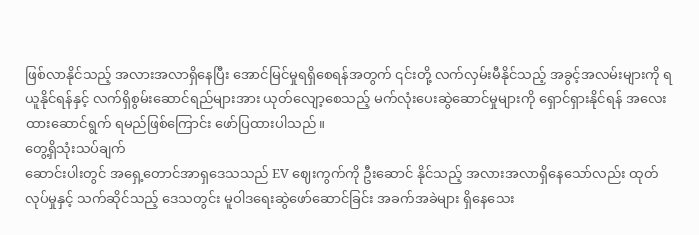ဖြစ်လာနိုင်သည့် အလားအလာရှိနေပြီး အောင်မြင်မှုရရှိစေရန်အတွက် ၎င်းတို့ လက်လှမ်းမီနိုင်သည့် အခွင့်အလမ်းများကို ရယူနိုင်ရန်နှင့် လက်ရှိစွမ်းဆောင်ရည်များအား ယုတ်လျော့စေသည့် မက်လုံးပေးဆွဲဆောင်မှုများကို ရှောင်ရှားနိုင်ရန် အလေးထားဆောင်ရွက် ရမည်ဖြစ်ကြောင်း ဖော်ပြထားပါသည်။
တွေ့ရှိသုံးသပ်ချက်
ဆောင်းပါးတွင် အရှေ့တောင်အာရှဒေသသည် EV ဈေးကွက်ကို ဦးဆောင် နိုင်သည့် အလားအလာရှိနေသော်လည်း ထုတ်လုပ်မှုနှင့် သက်ဆိုင်သည့် ဒေသတွင်း မူဝါဒရေးဆွဲဖော်ဆောင်ခြင်း အခက်အခဲများ ရှိနေသေး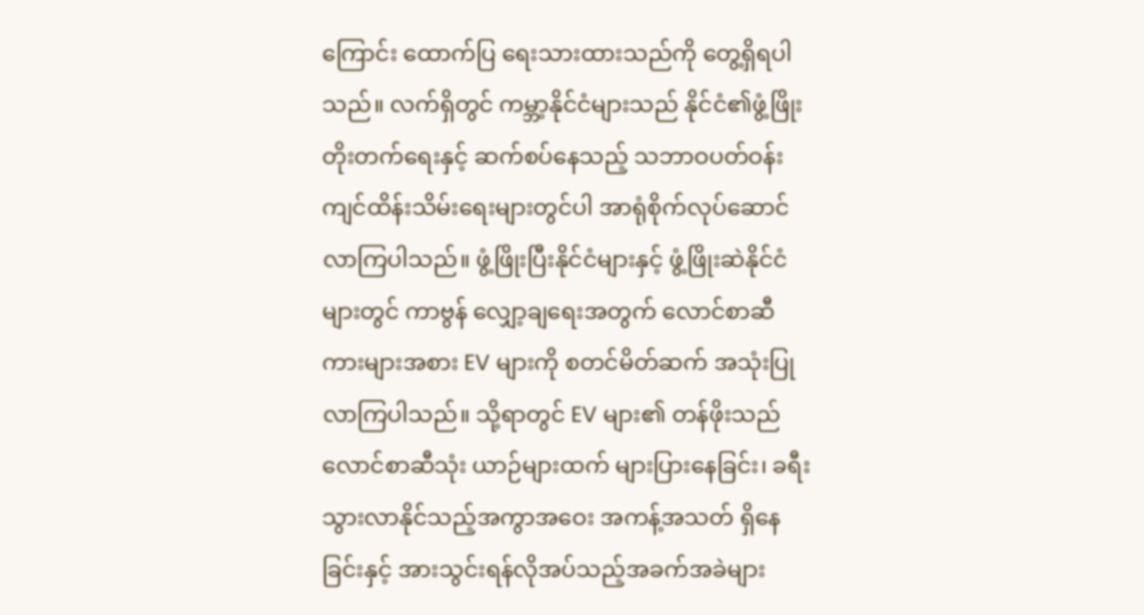ကြောင်း ထောက်ပြ ရေးသားထားသည်ကို တွေ့ရှိရပါသည်။ လက်ရှိတွင် ကမ္ဘာ့နိုင်ငံများသည် နိုင်ငံ၏ဖွံ့ဖြိုးတိုးတက်ရေးနှင့် ဆက်စပ်နေသည့် သဘာဝပတ်ဝန်းကျင်ထိန်းသိမ်းရေးများတွင်ပါ အာရုံစိုက်လုပ်ဆောင်လာကြပါသည်။ ဖွံ့ဖြိုးပြီးနိုင်ငံများနှင့် ဖွံ့ဖြိုးဆဲနိုင်ငံများတွင် ကာဗွန် လျှော့ချရေးအတွက် လောင်စာဆီကားများအစား EV များကို စတင်မိတ်ဆက် အသုံးပြု လာကြပါသည်။ သို့ရာတွင် EV များ၏ တန်ဖိုးသည် လောင်စာဆီသုံး ယာဉ်များထက် များပြားနေခြင်း၊ ခရီးသွားလာနိုင်သည့်အကွာအဝေး အကန့်အသတ် ရှိနေခြင်းနှင့် အားသွင်းရန်လိုအပ်သည့်အခက်အခဲများ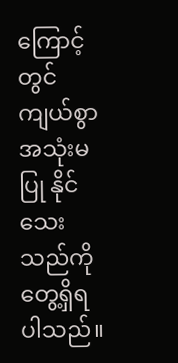ကြောင့် တွင်ကျယ်စွာ အသုံးမပြု နိုင်သေးသည်ကို တွေ့ရှိရပါသည်။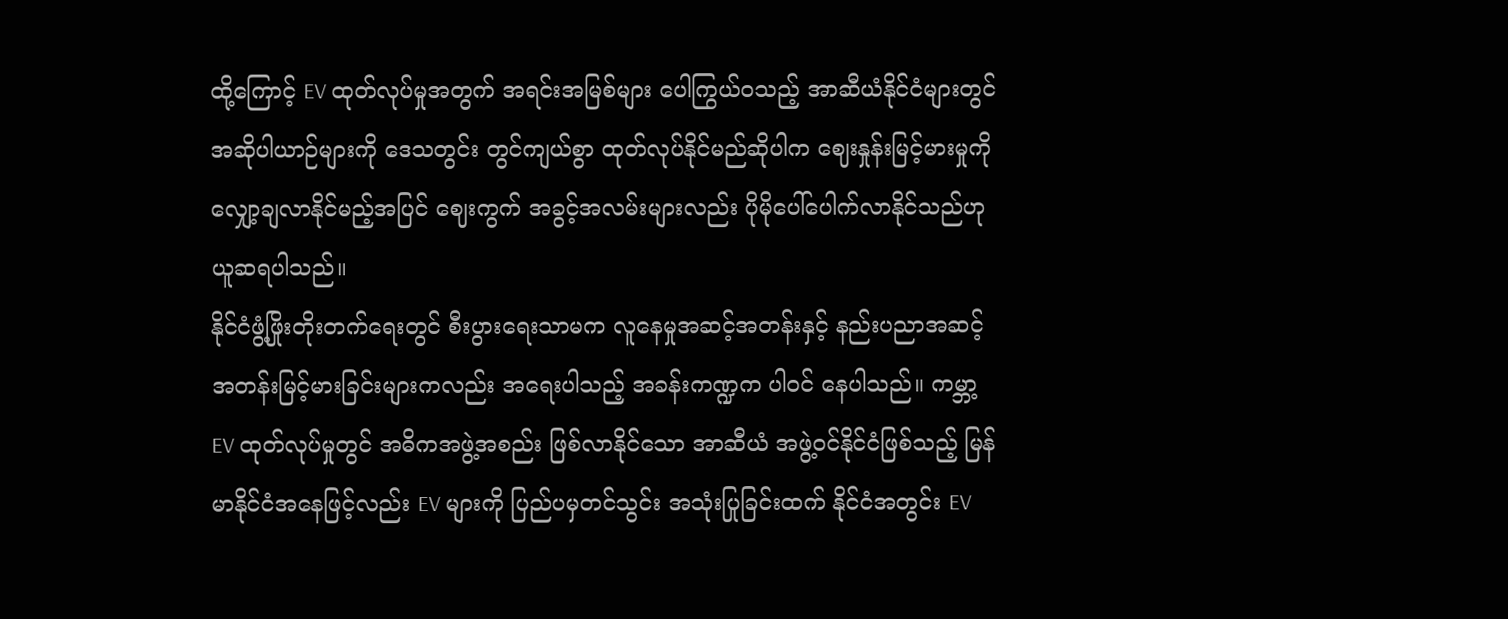ထို့ကြောင့် EV ထုတ်လုပ်မှုအတွက် အရင်းအမြစ်များ ပေါကြွယ်ဝသည့် အာဆီယံနိုင်ငံများတွင် အဆိုပါယာဉ်များကို ဒေသတွင်း တွင်ကျယ်စွာ ထုတ်လုပ်နိုင်မည်ဆိုပါက ဈေးနှုန်းမြင့်မားမှုကို လျှော့ချလာနိုင်မည့်အပြင် ဈေးကွက် အခွင့်အလမ်းများလည်း ပိုမိုပေါ်ပေါက်လာနိုင်သည်ဟု ယူဆရပါသည်။
နိုင်ငံဖွံ့ဖြိုးတိုးတက်ရေးတွင် စီးပွားရေးသာမက လူနေမှုအဆင့်အတန်းနှင့် နည်းပညာအဆင့်အတန်းမြင့်မားခြင်းများကလည်း အရေးပါသည့် အခန်းကဏ္ဍက ပါဝင် နေပါသည်။ ကမ္ဘာ့ EV ထုတ်လုပ်မှုတွင် အဓိကအဖွဲ့အစည်း ဖြစ်လာနိုင်သော အာဆီယံ အဖွဲ့ဝင်နိုင်ငံဖြစ်သည့် မြန်မာနိုင်ငံအနေဖြင့်လည်း EV များကို ပြည်ပမှတင်သွင်း အသုံးပြုခြင်းထက် နိုင်ငံအတွင်း EV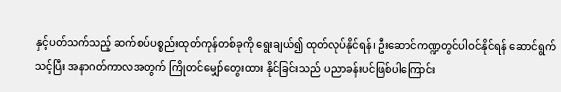နှင့်ပတ်သက်သည့် ဆက်စပ်ပစ္စည်းထုတ်ကုန်တစ်ခုကို ရွေးချယ်၍ ထုတ်လုပ်နိုင်ရန်၊ ဦးဆောင်ကဏ္ဍတွင်ပါဝင်နိုင်ရန် ဆောင်ရွက်သင့်ပြီး အနာဂတ်ကာလအတွက် ကြိုတင်မျှော်တွေးထား နိုင်ခြင်းသည် ပညာခန်းပင်ဖြစ်ပါကြောင်း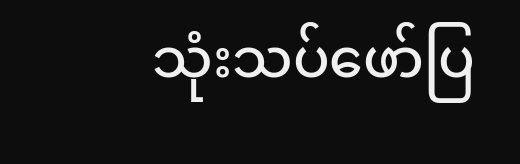သုံးသပ်ဖော်ပြ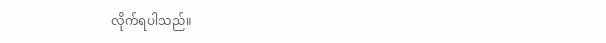လိုက်ရပါသည်။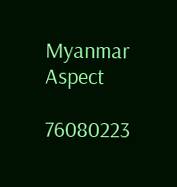Myanmar Aspect

76080223